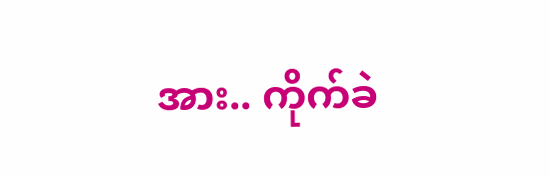အား.. ကိုက်ခဲ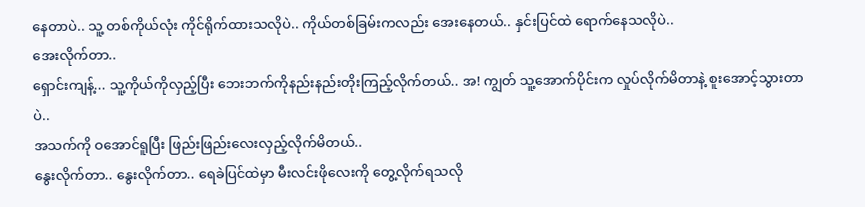နေတာပဲ.. သူ့ တစ်ကိုယ်လုံး ကိုင်ရိုက်ထားသလိုပဲ.. ကိုယ်တစ်ခြမ်းကလည်း အေးနေတယ်.. နှင်းပြင်ထဲ ရောက်နေသလိုပဲ..
အေးလိုက်တာ..
ရှောင်းကျန့်... သူ့ကိုယ်ကိုလှည့်ပြီး ဘေးဘက်ကိုနည်းနည်းတိုးကြည့်လိုက်တယ်.. အ! ကျွတ် သူ့အောက်ပိုင်းက လှုပ်လိုက်မိတာနဲ့ စူးအောင့်သွားတာပဲ..
အသက်ကို ဝအောင်ရူပြီး ဖြည်းဖြည်းလေးလှည့်လိုက်မိတယ်..
နွေးလိုက်တာ.. နွေးလိုက်တာ.. ရေခဲပြင်ထဲမှာ မီးလင်းဖိုလေးကို တွေ့လိုက်ရသလို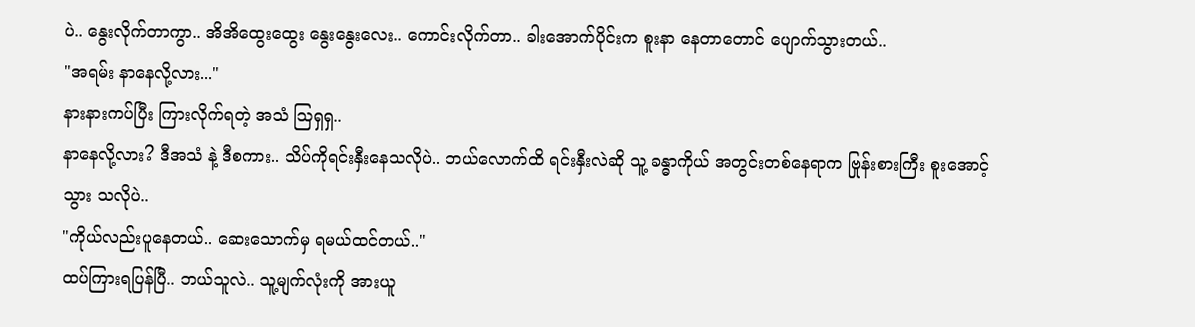ပဲ.. နွေးလိုက်တာကွာ.. အိအိထွေးထွေး နွေးနွေးလေး.. ကောင်းလိုက်တာ.. ခါးအောက်ပိုင်းက စူးနာ နေတာတောင် ပျောက်သွားတယ်..
"အရမ်း နာနေလို့လား..."
နားနားကပ်ပြီး ကြားလိုက်ရတဲ့ အသံ ဩရှရှ..
နာနေလို့လား? ဒီအသံ နဲ့ ဒီစကား.. သိပ်ကိုရင်းနှီးနေသလိုပဲ.. ဘယ်လောက်ထိ ရင်းနှီးလဲဆို သူ့ ခန္ဓာကိုယ် အတွင်းတစ်နေရာက ဗြုန်းစားကြီး စူးအောင့်သွား သလိုပဲ..
"ကိုယ်လည်းပူနေတယ်.. ဆေးသောက်မှ ရမယ်ထင်တယ်.."
ထပ်ကြားရပြန်ပြီ.. ဘယ်သူလဲ.. သူ့မျက်လုံးကို အားယူ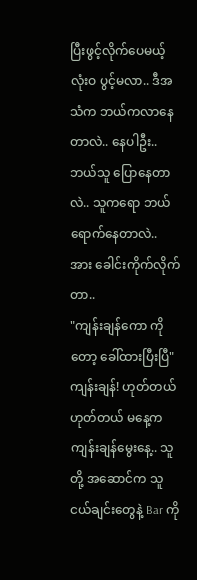ပြီးဖွင့်လိုက်ပေမယ့် လုံးဝ ပွင့်မလာ.. ဒီအသံက ဘယ်ကလာနေတာလဲ.. နေပါဦး.. ဘယ်သူ ပြောနေတာလဲ.. သူကရော ဘယ်ရောက်နေတာလဲ..
အား ခေါင်းကိုက်လိုက်တာ..
"ကျန်းချန်ကော ကိုတော့ ခေါ်ထားပြီးပြီ"
ကျန်းချန်! ဟုတ်တယ် ဟုတ်တယ် မနေ့က ကျန်းချန်မွေးနေ့.. သူတို့ အဆောင်က သူငယ်ချင်းတွေနဲ့ Bar ကို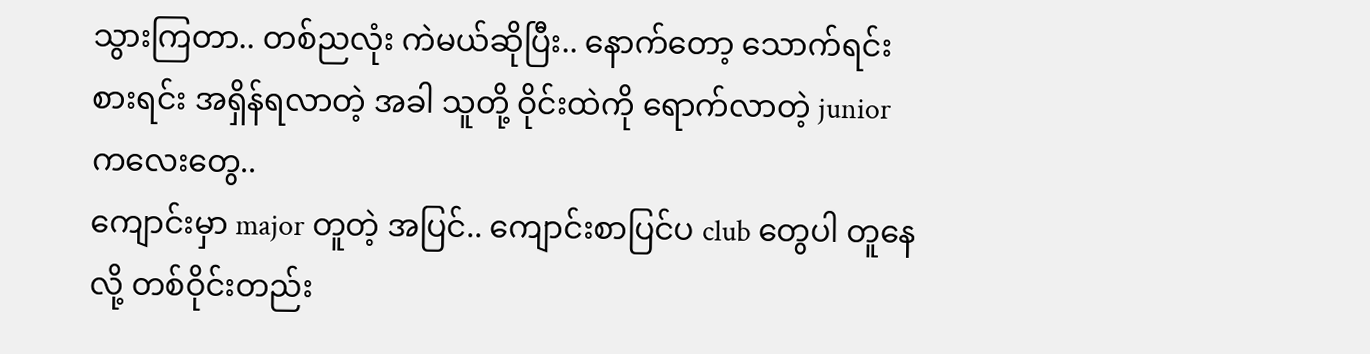သွားကြတာ.. တစ်ညလုံး ကဲမယ်ဆိုပြီး.. နောက်တော့ သောက်ရင်း စားရင်း အရှိန်ရလာတဲ့ အခါ သူတို့ ဝိုင်းထဲကို ရောက်လာတဲ့ junior ကလေးတွေ..
ကျောင်းမှာ major တူတဲ့ အပြင်.. ကျောင်းစာပြင်ပ club တွေပါ တူနေလို့ တစ်ဝိုင်းတည်း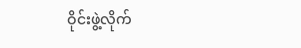ဝိုင်းဖွဲ့လိုက်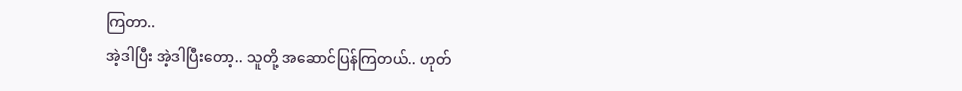ကြတာ..
အဲ့ဒါပြီး အဲ့ဒါပြီးတော့.. သူတို့ အဆောင်ပြန်ကြတယ်.. ဟုတ်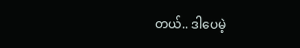တယ်.. ဒါပေမဲ့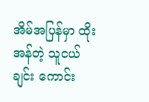အိမ်အပြန်မှာ ထိုးအန်တဲ့ သူငယ်ချင်း ကောင်း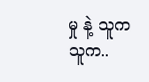မှု နဲ့ သူက သူက..